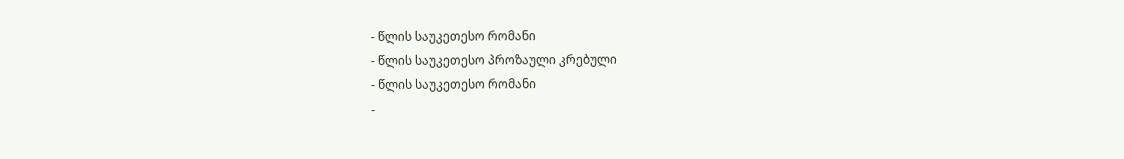- წლის საუკეთესო რომანი
- წლის საუკეთესო პროზაული კრებული
- წლის საუკეთესო რომანი
-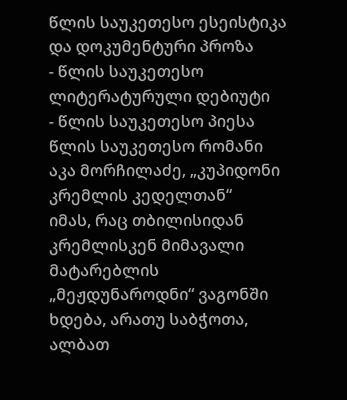წლის საუკეთესო ესეისტიკა და დოკუმენტური პროზა
- წლის საუკეთესო ლიტერატურული დებიუტი
- წლის საუკეთესო პიესა
წლის საუკეთესო რომანი
აკა მორჩილაძე, „კუპიდონი კრემლის კედელთან“
იმას, რაც თბილისიდან კრემლისკენ მიმავალი მატარებლის „მეჟდუნაროდნი“ ვაგონში ხდება, არათუ საბჭოთა, ალბათ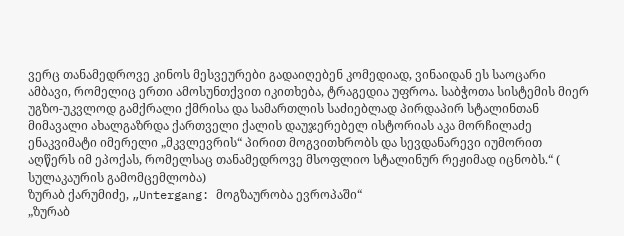ვერც თანამედროვე კინოს მესვეურები გადაიღებენ კომედიად, ვინაიდან ეს საოცარი ამბავი, რომელიც ერთი ამოსუნთქვით იკითხება, ტრაგედია უფროა. საბჭოთა სისტემის მიერ უგზო-უკვლოდ გამქრალი ქმრისა და სამართლის საძიებლად პირდაპირ სტალინთან მიმავალი ახალგაზრდა ქართველი ქალის დაუჯერებელ ისტორიას აკა მორჩილაძე ენაკვიმატი იმერელი „მკვლევრის“ პირით მოგვითხრობს და სევდანარევი იუმორით აღწერს იმ ეპოქას, რომელსაც თანამედროვე მსოფლიო სტალინურ რეჟიმად იცნობს.“ ( სულაკაურის გამომცემლობა)
ზურაბ ქარუმიძე, „Untergang: მოგზაურობა ევროპაში“
„ზურაბ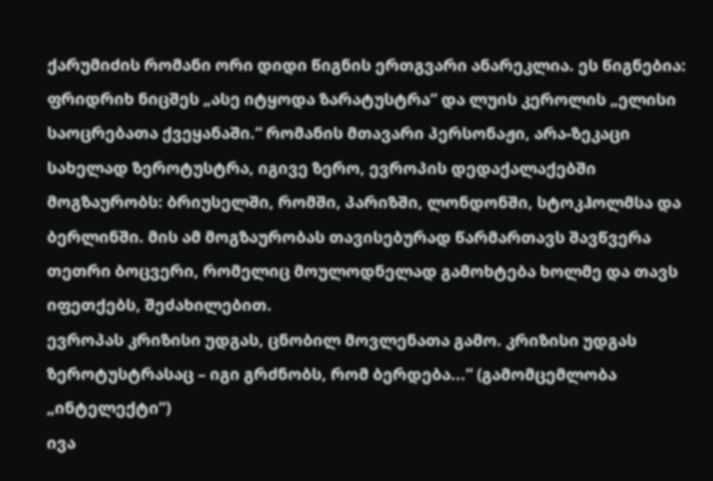ქარუმიძის რომანი ორი დიდი წიგნის ერთგვარი ანარეკლია. ეს წიგნებია: ფრიდრიხ ნიცშეს „ასე იტყოდა ზარატუსტრა“ და ლუის კეროლის „ელისი საოცრებათა ქვეყანაში.“ რომანის მთავარი პერსონაჟი, არა-ზეკაცი სახელად ზეროტუსტრა, იგივე ზერო, ევროპის დედაქალაქებში მოგზაურობს: ბრიუსელში, რომში, პარიზში, ლონდონში, სტოკჰოლმსა და ბერლინში. მის ამ მოგზაურობას თავისებურად წარმართავს შავწვერა თეთრი ბოცვერი, რომელიც მოულოდნელად გამოხტება ხოლმე და თავს იფეთქებს, შეძახილებით.
ევროპას კრიზისი უდგას, ცნობილ მოვლენათა გამო. კრიზისი უდგას ზეროტუსტრასაც – იგი გრძნობს, რომ ბერდება...“ (გამომცემლობა „ინტელექტი“)
ივა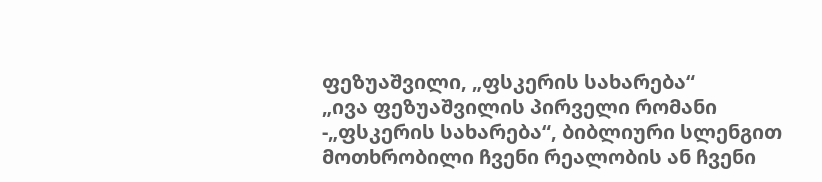ფეზუაშვილი, „ფსკერის სახარება“
„ივა ფეზუაშვილის პირველი რომანი -„ფსკერის სახარება“, ბიბლიური სლენგით მოთხრობილი ჩვენი რეალობის ან ჩვენი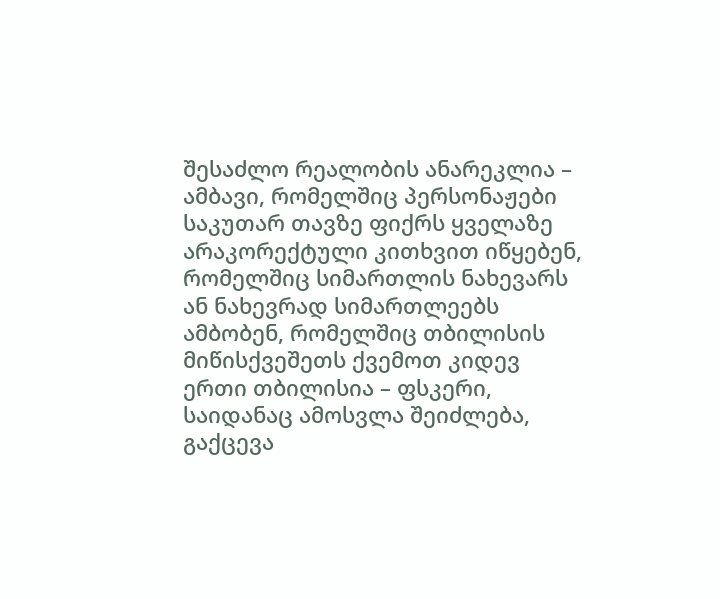შესაძლო რეალობის ანარეკლია – ამბავი, რომელშიც პერსონაჟები საკუთარ თავზე ფიქრს ყველაზე არაკორექტული კითხვით იწყებენ, რომელშიც სიმართლის ნახევარს ან ნახევრად სიმართლეებს ამბობენ, რომელშიც თბილისის მიწისქვეშეთს ქვემოთ კიდევ ერთი თბილისია – ფსკერი, საიდანაც ამოსვლა შეიძლება, გაქცევა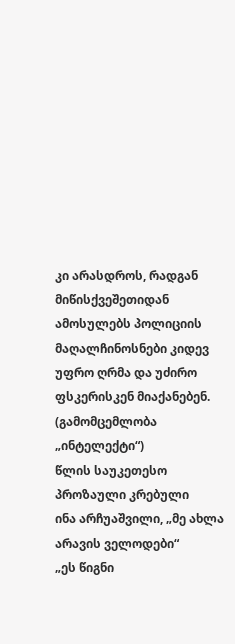კი არასდროს, რადგან
მიწისქვეშეთიდან ამოსულებს პოლიციის მაღალჩინოსნები კიდევ უფრო ღრმა და უძირო ფსკერისკენ მიაქანებენ. (გამომცემლობა „ინტელექტი“)
წლის საუკეთესო პროზაული კრებული
ინა არჩუაშვილი, „მე ახლა არავის ველოდები“
„ეს წიგნი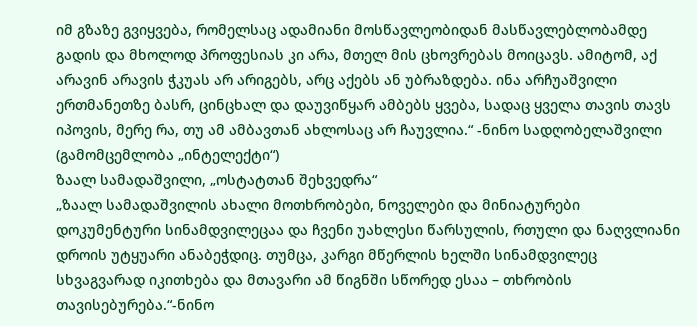იმ გზაზე გვიყვება, რომელსაც ადამიანი მოსწავლეობიდან მასწავლებლობამდე გადის და მხოლოდ პროფესიას კი არა, მთელ მის ცხოვრებას მოიცავს. ამიტომ, აქ არავინ არავის ჭკუას არ არიგებს, არც აქებს ან უბრაზდება. ინა არჩუაშვილი ერთმანეთზე ბასრ, ცინცხალ და დაუვიწყარ ამბებს ყვება, სადაც ყველა თავის თავს იპოვის, მერე რა, თუ ამ ამბავთან ახლოსაც არ ჩაუვლია.“ -ნინო სადღობელაშვილი (გამომცემლობა „ინტელექტი“)
ზაალ სამადაშვილი, „ოსტატთან შეხვედრა“
„ზაალ სამადაშვილის ახალი მოთხრობები, ნოველები და მინიატურები დოკუმენტური სინამდვილეცაა და ჩვენი უახლესი წარსულის, რთული და ნაღვლიანი დროის უტყუარი ანაბეჭდიც. თუმცა, კარგი მწერლის ხელში სინამდვილეც სხვაგვარად იკითხება და მთავარი ამ წიგნში სწორედ ესაა – თხრობის თავისებურება.“-ნინო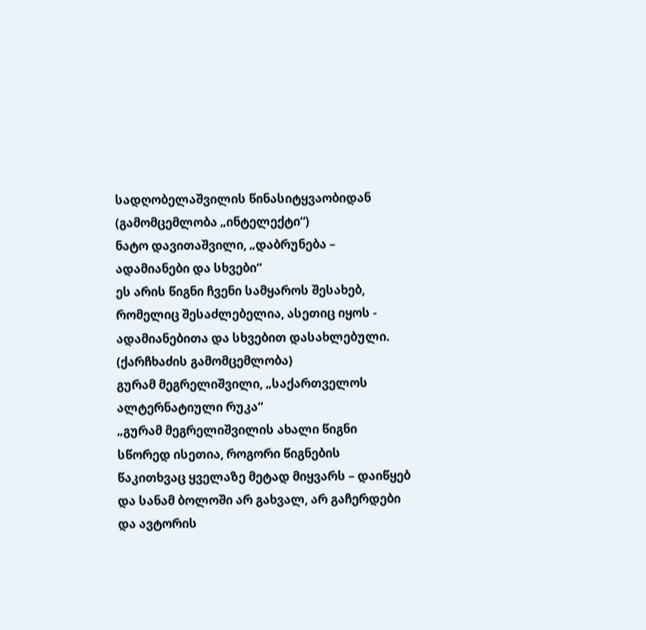სადღობელაშვილის წინასიტყვაობიდან (გამომცემლობა „ინტელექტი“)
ნატო დავითაშვილი, „დაბრუნება – ადამიანები და სხვები“
ეს არის წიგნი ჩვენი სამყაროს შესახებ, რომელიც შესაძლებელია, ასეთიც იყოს - ადამიანებითა და სხვებით დასახლებული. (ქარჩხაძის გამომცემლობა)
გურამ მეგრელიშვილი, „საქართველოს ალტერნატიული რუკა“
„გურამ მეგრელიშვილის ახალი წიგნი სწორედ ისეთია, როგორი წიგნების წაკითხვაც ყველაზე მეტად მიყვარს – დაიწყებ და სანამ ბოლოში არ გახვალ, არ გაჩერდები და ავტორის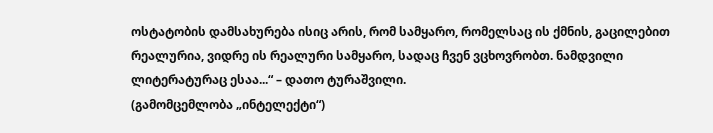ოსტატობის დამსახურება ისიც არის, რომ სამყარო, რომელსაც ის ქმნის, გაცილებით რეალურია, ვიდრე ის რეალური სამყარო, სადაც ჩვენ ვცხოვრობთ. ნამდვილი ლიტერატურაც ესაა...“ – დათო ტურაშვილი.
(გამომცემლობა „ინტელექტი“)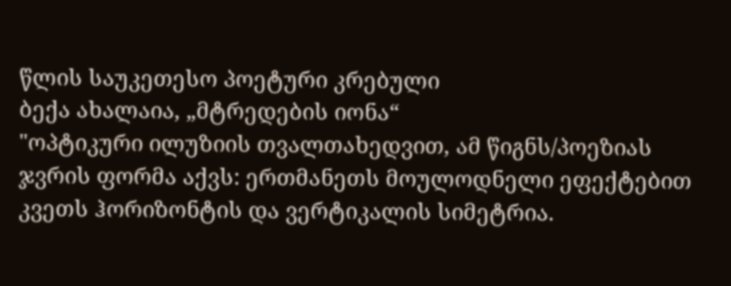წლის საუკეთესო პოეტური კრებული
ბექა ახალაია, „მტრედების იონა“
"ოპტიკური ილუზიის თვალთახედვით, ამ წიგნს/პოეზიას ჯვრის ფორმა აქვს: ერთმანეთს მოულოდნელი ეფექტებით კვეთს ჰორიზონტის და ვერტიკალის სიმეტრია.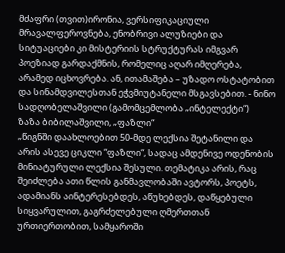მძაფრი (თვით)ირონია, ვერსიფიკაციული მრავალფეროვნება, ენობრივი ალუზიები და სიტუაციები კი მისტერიის სტრუქტურას იმგვარ პოეზიად გარდაქმნის, რომელიც აღარ იმღერება, არამედ იცხოვრება. ან, ითამაშება – უზადო ოსტატობით და სინამდვილესთან ეჭვმიუტანელი მსგავსებით. - ნინო სადღობელაშვილი (გამომცემლობა „ინტელექტი“)
ზაზა ბიბილაშვილი, „ფაზლი“
„წიგნში დაახლოებით 50-მდე ლექსია შეტანილი და არის ასევე ციკლი “ფაზლი“, სადაც ამდენივე ოდენობის მინიატურული ლექსია შესული. თემატიკა არის, რაც შეიძლება ათი წლის განმავლობაში ავტორს, პოეტს, ადამიანს აინტერესებდეს, აწუხებდეს, დაწყებული სიყვარულით, გაგრძელებული ღმერთთან ურთიერთობით, სამყაროში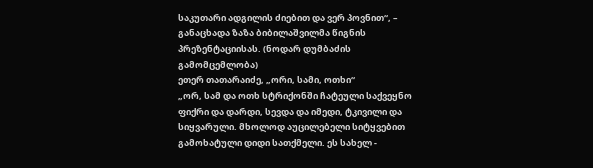საკუთარი ადგილის ძიებით და ვერ პოვნით“, – განაცხადა ზაზა ბიბილაშვილმა წიგნის პრეზენტაციისას. (ნოდარ დუმბაძის გამომცემლობა)
ეთერ თათარაიძე, „ორი, სამი, ოთხი“
„ორ, სამ და ოთხ სტრიქონში ჩატეული საქვეყნო ფიქრი და დარდი, სევდა და იმედი, ტკივილი და სიყვარული. მხოლოდ აუცილებელი სიტყვებით გამოხატული დიდი სათქმელი. ეს სახელ -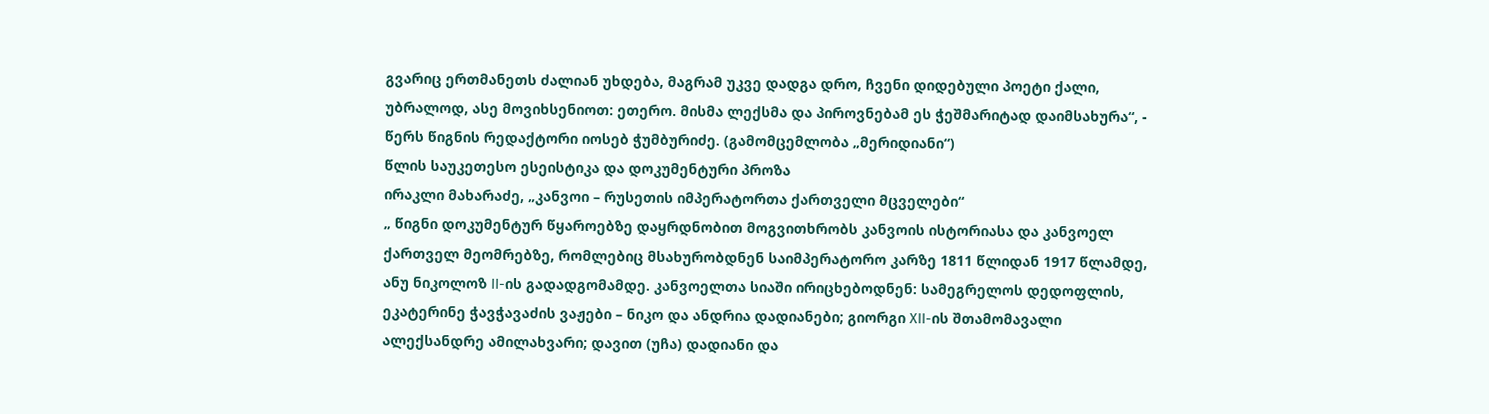გვარიც ერთმანეთს ძალიან უხდება, მაგრამ უკვე დადგა დრო, ჩვენი დიდებული პოეტი ქალი, უბრალოდ, ასე მოვიხსენიოთ: ეთერო. მისმა ლექსმა და პიროვნებამ ეს ჭეშმარიტად დაიმსახურა“, - წერს წიგნის რედაქტორი იოსებ ჭუმბურიძე. (გამომცემლობა „მერიდიანი“)
წლის საუკეთესო ესეისტიკა და დოკუმენტური პროზა
ირაკლი მახარაძე, „კანვოი – რუსეთის იმპერატორთა ქართველი მცველები“
„ წიგნი დოკუმენტურ წყაროებზე დაყრდნობით მოგვითხრობს კანვოის ისტორიასა და კანვოელ ქართველ მეომრებზე, რომლებიც მსახურობდნენ საიმპერატორო კარზე 1811 წლიდან 1917 წლამდე, ანუ ნიკოლოზ II-ის გადადგომამდე. კანვოელთა სიაში ირიცხებოდნენ: სამეგრელოს დედოფლის, ეკატერინე ჭავჭავაძის ვაჟები – ნიკო და ანდრია დადიანები; გიორგი XII-ის შთამომავალი ალექსანდრე ამილახვარი; დავით (უჩა) დადიანი და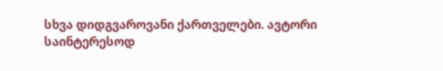სხვა დიდგვაროვანი ქართველები. ავტორი საინტერესოდ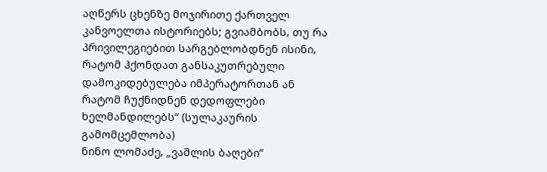აღწერს ცხენზე მოჯირითე ქართველ კანვოელთა ისტორიებს; გვიამბობს, თუ რა პრივილეგიებით სარგებლობდნენ ისინი, რატომ ჰქონდათ განსაკუთრებული დამოკიდებულება იმპერატორთან ან რატომ ჩუქნიდნენ დედოფლები ხელმანდილებს“ (სულაკაურის გამომცემლობა)
ნინო ლომაძე, „ვაშლის ბაღები“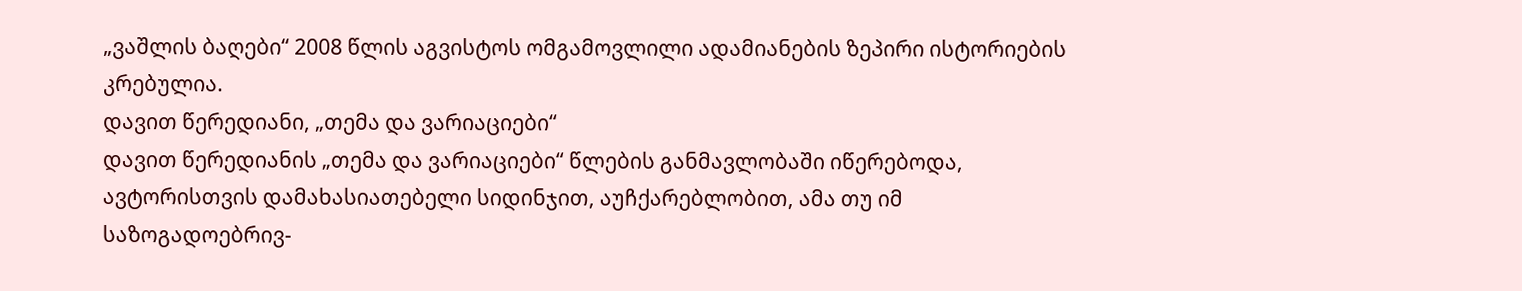„ვაშლის ბაღები“ 2008 წლის აგვისტოს ომგამოვლილი ადამიანების ზეპირი ისტორიების კრებულია.
დავით წერედიანი, „თემა და ვარიაციები“
დავით წერედიანის „თემა და ვარიაციები“ წლების განმავლობაში იწერებოდა, ავტორისთვის დამახასიათებელი სიდინჯით, აუჩქარებლობით, ამა თუ იმ საზოგადოებრივ-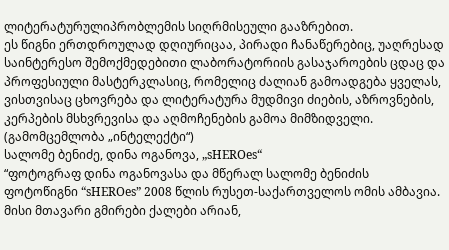ლიტერატურულიპრობლემის სიღრმისეული გააზრებით.
ეს წიგნი ერთდროულად დღიურიცაა, პირადი ჩანაწერებიც, უაღრესად საინტერესო შემოქმედებითი ლაბორატორიის გასაჯაროების ცდაც და პროფესიული მასტერკლასიც, რომელიც ძალიან გამოადგება ყველას, ვისთვისაც ცხოვრება და ლიტერატურა მუდმივი ძიების, აზროვნების, კერპების მსხვრევისა და აღმოჩენების გამოა მიმზიდველი. (გამომცემლობა „ინტელექტი“)
სალომე ბენიძე, დინა ოგანოვა, „sHEROes“
“ფოტოგრაფ დინა ოგანოვასა და მწერალ სალომე ბენიძის ფოტოწიგნი “sHEROes” 2008 წლის რუსეთ-საქართველოს ომის ამბავია. მისი მთავარი გმირები ქალები არიან,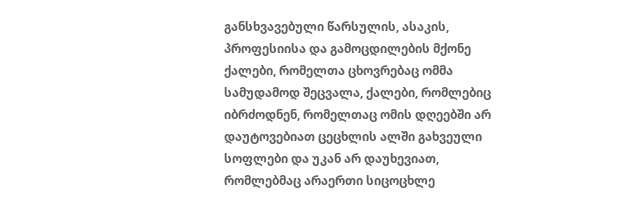განსხვავებული წარსულის, ასაკის, პროფესიისა და გამოცდილების მქონე ქალები, რომელთა ცხოვრებაც ომმა სამუდამოდ შეცვალა, ქალები, რომლებიც იბრძოდნენ, რომელთაც ომის დღეებში არ დაუტოვებიათ ცეცხლის ალში გახვეული სოფლები და უკან არ დაუხევიათ, რომლებმაც არაერთი სიცოცხლე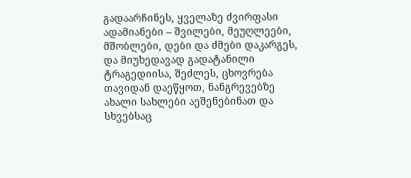გადაარჩინეს, ყველაზე ძვირფასი ადამიანები – შვილები, მეუღლეები, მშობლები, დები და ძმები დაკარგეს, და მიუხედავად გადატანილი ტრაგედიისა, შეძლეს, ცხოვრება თავიდან დაეწყოთ, ნანგრევებზე ახალი სახლები აეშენებინათ და სხვებსაც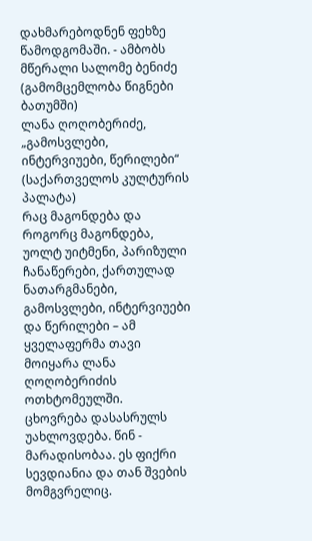დახმარებოდნენ ფეხზე წამოდგომაში. - ამბობს მწერალი სალომე ბენიძე (გამომცემლობა წიგნები ბათუმში)
ლანა ღოღობერიძე, „გამოსვლები, ინტერვიუები, წერილები“ (საქართველოს კულტურის პალატა)
რაც მაგონდება და როგორც მაგონდება, უოლტ უიტმენი, პარიზული ჩანაწერები, ქართულად ნათარგმანები, გამოსვლები, ინტერვიუები და წერილები – ამ ყველაფერმა თავი მოიყარა ლანა ღოღობერიძის ოთხტომეულში.
ცხოვრება დასასრულს უახლოვდება. წინ - მარადისობაა. ეს ფიქრი სევდიანია და თან შვების მომგვრელიც.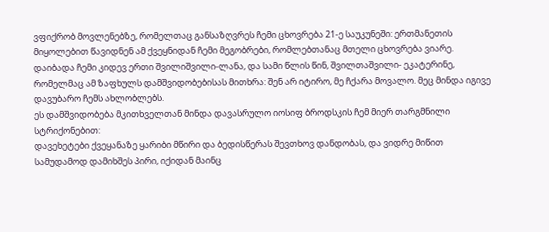ვფიქრობ მოვლენებზე, რომელთაც განსაზღვრეს ჩემი ცხოვრება 21-ე საუკუნეში: ერთმანეთის მიყოლებით წავიდნენ ამ ქვეყნიდან ჩემი მეგობრები, რომლებთანაც მთელი ცხოვრება ვიარე. დაიბადა ჩემი კიდევ ერთი შვილიშვილი-ლანა, და სამი წლის წინ, შვილთაშვილი- ეკატერინე, რომელმაც ამ ზაფხულს დამშვიდობებისას მითხრა: შენ არ იტირო, მე ჩქარა მოვალო. მეც მინდა იგივე დავუბარო ჩემს ახლობლებს.
ეს დამშვიდობება მკითხველთან მინდა დავასრულო იოსიფ ბროდსკის ჩემ მიერ თარგმნილი სტრიქონებით:
დავეხეტები ქვეყანაზე ყარიბი მწირი და ბედისწერას შევთხოვ დანდობას, და ვიდრე მიწით სამუდამოდ დამიხშეს პირი, იქიდან მაინც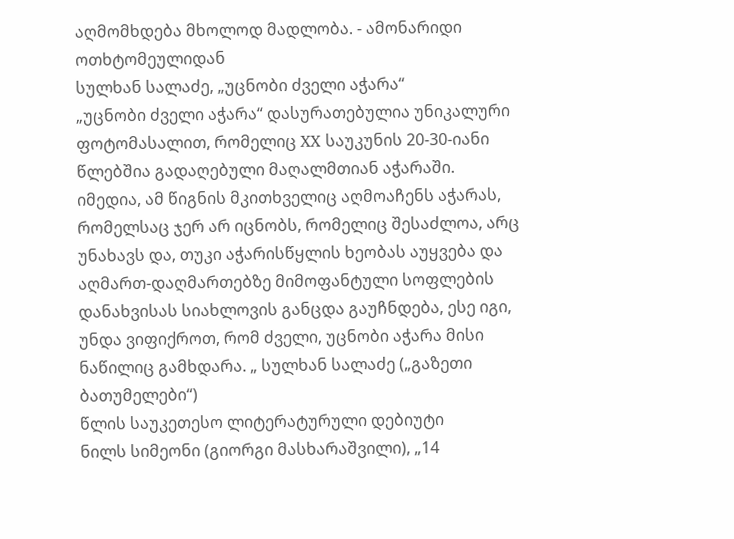აღმომხდება მხოლოდ მადლობა. - ამონარიდი ოთხტომეულიდან
სულხან სალაძე, „უცნობი ძველი აჭარა“
„უცნობი ძველი აჭარა“ დასურათებულია უნიკალური ფოტომასალით, რომელიც XX საუკუნის 20-30-იანი წლებშია გადაღებული მაღალმთიან აჭარაში.
იმედია, ამ წიგნის მკითხველიც აღმოაჩენს აჭარას, რომელსაც ჯერ არ იცნობს, რომელიც შესაძლოა, არც უნახავს და, თუკი აჭარისწყლის ხეობას აუყვება და აღმართ-დაღმართებზე მიმოფანტული სოფლების დანახვისას სიახლოვის განცდა გაუჩნდება, ესე იგი, უნდა ვიფიქროთ, რომ ძველი, უცნობი აჭარა მისი ნაწილიც გამხდარა. „ სულხან სალაძე („გაზეთი ბათუმელები“)
წლის საუკეთესო ლიტერატურული დებიუტი
ნილს სიმეონი (გიორგი მასხარაშვილი), „14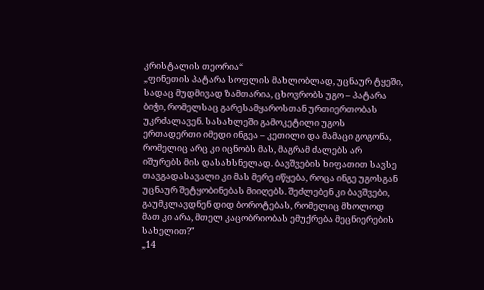კრისტალის თეორია“
„ფინეთის პატარა სოფლის მახლობლად, უცნაურ ტყეში, სადაც მუდმივად ზამთარია, ცხოვრობს უგო – პატარა ბიჭი, რომელსაც გარესამყაროსთან ურთიერთობას უკრძალავენ. სასახლეში გამოკეტილი უგოს ერთადერთი იმედი ინგეა – კეთილი და მამაცი გოგონა, რომელიც არც კი იცნობს მას, მაგრამ ძალებს არ იშურებს მის დასახსნელად. ბავშვების ხიფათით სავსე თავგადასავალი კი მას მერე იწყება, როცა ინგე უგოსგან უცნაურ შეტყობინებას მიიღებს. შეძლებენ კი ბავშვები, გაუმკლავდნენ დიდ ბოროტებას, რომელიც მხოლოდ მათ კი არა, მთელ კაცობრიობას ემუქრება მეცნიერების სახელით?"
„14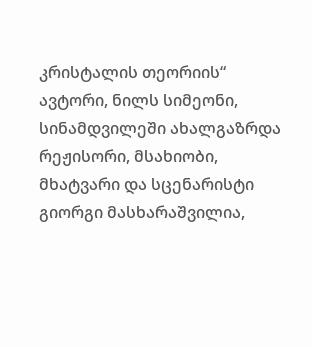კრისტალის თეორიის“ ავტორი, ნილს სიმეონი, სინამდვილეში ახალგაზრდა რეჟისორი, მსახიობი, მხატვარი და სცენარისტი გიორგი მასხარაშვილია,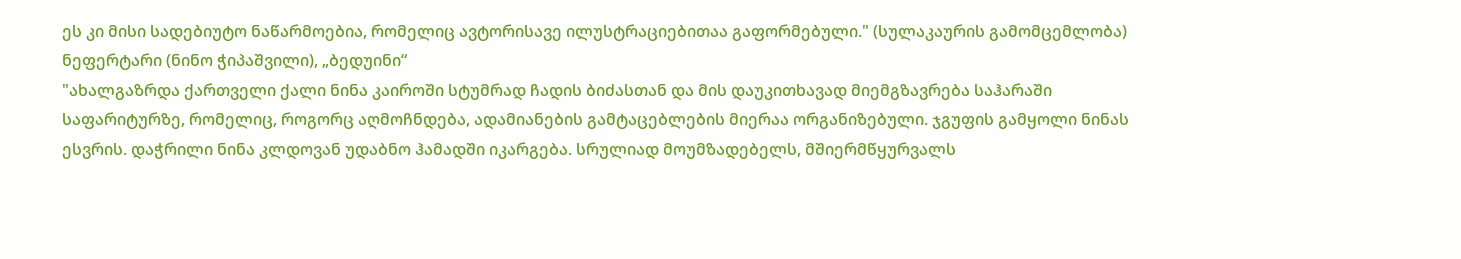ეს კი მისი სადებიუტო ნაწარმოებია, რომელიც ავტორისავე ილუსტრაციებითაა გაფორმებული." (სულაკაურის გამომცემლობა)
ნეფერტარი (ნინო ჭიპაშვილი), „ბედუინი“
"ახალგაზრდა ქართველი ქალი ნინა კაიროში სტუმრად ჩადის ბიძასთან და მის დაუკითხავად მიემგზავრება საჰარაში საფარიტურზე, რომელიც, როგორც აღმოჩნდება, ადამიანების გამტაცებლების მიერაა ორგანიზებული. ჯგუფის გამყოლი ნინას ესვრის. დაჭრილი ნინა კლდოვან უდაბნო ჰამადში იკარგება. სრულიად მოუმზადებელს, მშიერმწყურვალს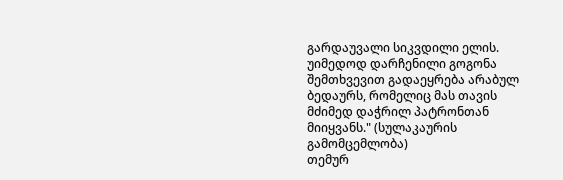გარდაუვალი სიკვდილი ელის. უიმედოდ დარჩენილი გოგონა შემთხვევით გადაეყრება არაბულ ბედაურს, რომელიც მას თავის მძიმედ დაჭრილ პატრონთან მიიყვანს." (სულაკაურის გამომცემლობა)
თემურ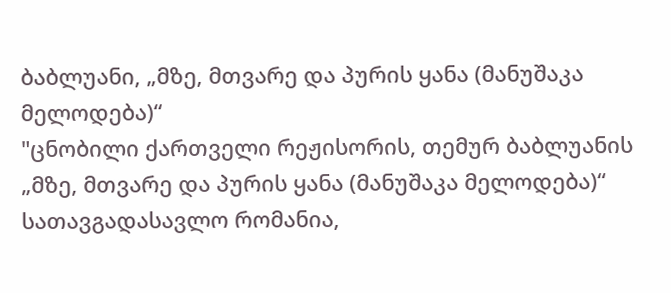ბაბლუანი, „მზე, მთვარე და პურის ყანა (მანუშაკა მელოდება)“
"ცნობილი ქართველი რეჟისორის, თემურ ბაბლუანის „მზე, მთვარე და პურის ყანა (მანუშაკა მელოდება)“ სათავგადასავლო რომანია,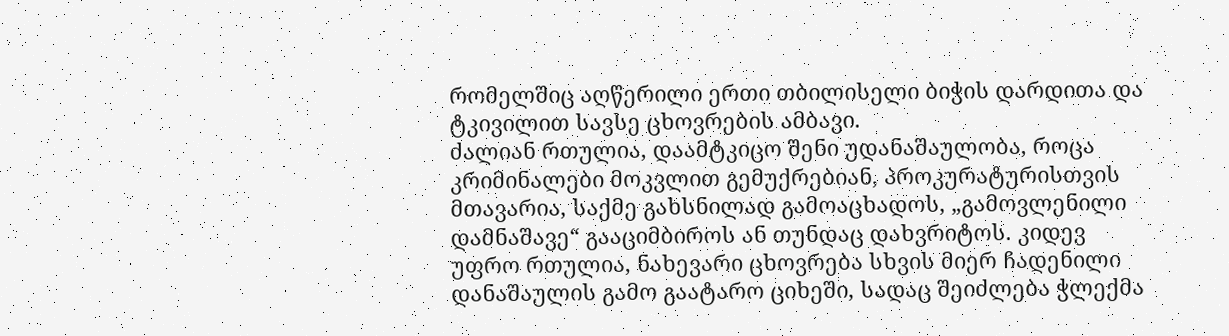რომელშიც აღწერილი ერთი თბილისელი ბიჭის დარდითა და ტკივილით სავსე ცხოვრების ამბავი.
ძალიან რთულია, დაამტკიცო შენი უდანაშაულობა, როცა კრიმინალები მოკვლით გემუქრებიან, პროკურატურისთვის მთავარია, საქმე გახსნილად გამოაცხადოს, „გამოვლენილი დამნაშავე“ გააციმბიროს ან თუნდაც დახვრიტოს. კიდევ უფრო რთულია, ნახევარი ცხოვრება სხვის მიერ ჩადენილი დანაშაულის გამო გაატარო ციხეში, სადაც შეიძლება ჭლექმა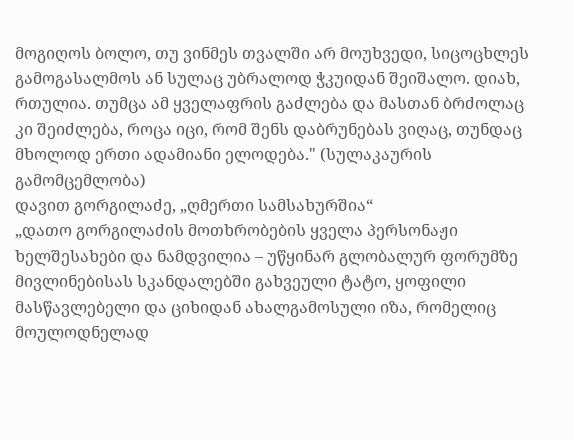მოგიღოს ბოლო, თუ ვინმეს თვალში არ მოუხვედი, სიცოცხლეს გამოგასალმოს ან სულაც უბრალოდ ჭკუიდან შეიშალო. დიახ, რთულია. თუმცა ამ ყველაფრის გაძლება და მასთან ბრძოლაც კი შეიძლება, როცა იცი, რომ შენს დაბრუნებას ვიღაც, თუნდაც მხოლოდ ერთი ადამიანი ელოდება." (სულაკაურის გამომცემლობა)
დავით გორგილაძე, „ღმერთი სამსახურშია“
„დათო გორგილაძის მოთხრობების ყველა პერსონაჟი ხელშესახები და ნამდვილია – უწყინარ გლობალურ ფორუმზე მივლინებისას სკანდალებში გახვეული ტატო, ყოფილი მასწავლებელი და ციხიდან ახალგამოსული იზა, რომელიც მოულოდნელად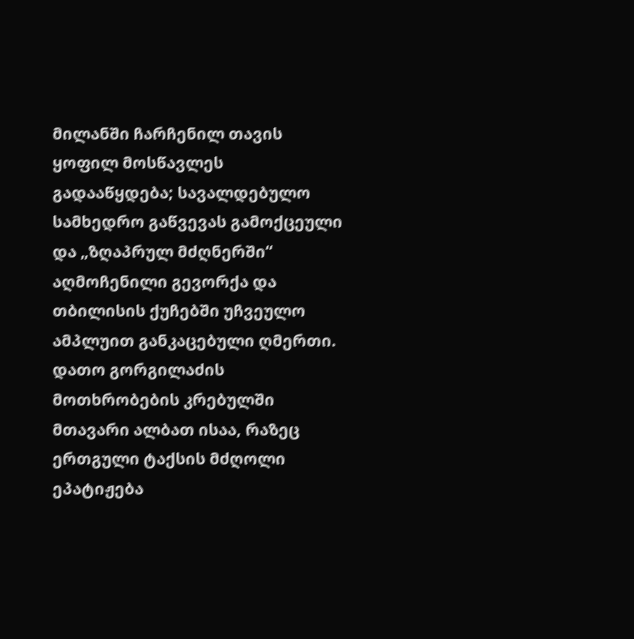მილანში ჩარჩენილ თავის ყოფილ მოსწავლეს გადააწყდება; სავალდებულო სამხედრო გაწვევას გამოქცეული და „ზღაპრულ მძღნერში“ აღმოჩენილი გევორქა და თბილისის ქუჩებში უჩვეულო ამპლუით განკაცებული ღმერთი.
დათო გორგილაძის მოთხრობების კრებულში მთავარი ალბათ ისაა, რაზეც ერთგული ტაქსის მძღოლი ეპატიჟება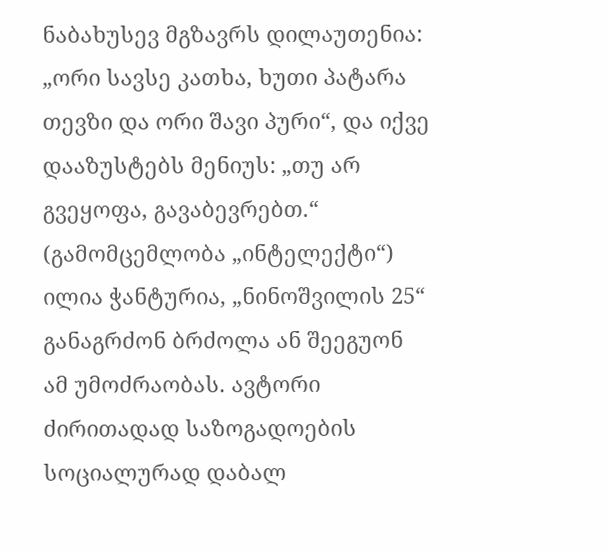ნაბახუსევ მგზავრს დილაუთენია: „ორი სავსე კათხა, ხუთი პატარა თევზი და ორი შავი პური“, და იქვე დააზუსტებს მენიუს: „თუ არ გვეყოფა, გავაბევრებთ.“ (გამომცემლობა „ინტელექტი“)
ილია ჭანტურია, „ნინოშვილის 25“
განაგრძონ ბრძოლა ან შეეგუონ ამ უმოძრაობას. ავტორი ძირითადად საზოგადოების სოციალურად დაბალ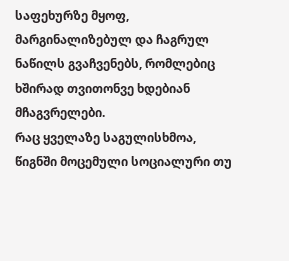საფეხურზე მყოფ, მარგინალიზებულ და ჩაგრულ ნაწილს გვაჩვენებს, რომლებიც ხშირად თვითონვე ხდებიან მჩაგვრელები.
რაც ყველაზე საგულისხმოა, წიგნში მოცემული სოციალური თუ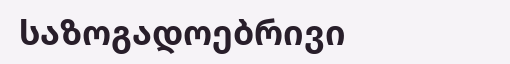საზოგადოებრივი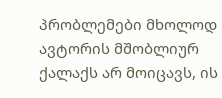პრობლემები მხოლოდ ავტორის მშობლიურ ქალაქს არ მოიცავს, ის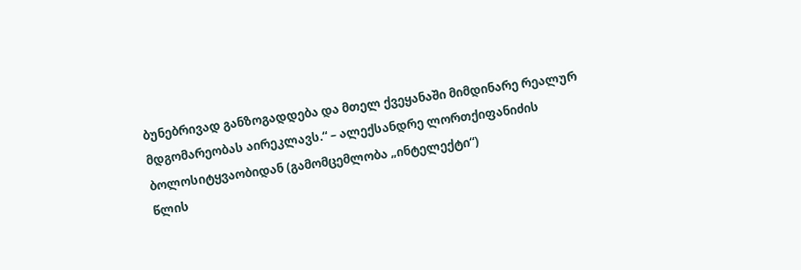ბუნებრივად განზოგადდება და მთელ ქვეყანაში მიმდინარე რეალურ მდგომარეობას აირეკლავს.“ – ალექსანდრე ლორთქიფანიძის ბოლოსიტყვაობიდან (გამომცემლობა „ინტელექტი“)
წლის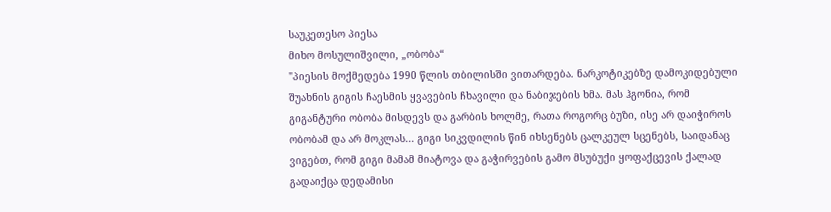საუკეთესო პიესა
მიხო მოსულიშვილი, „ობობა“
"პიესის მოქმედება 1990 წლის თბილისში ვითარდება. ნარკოტიკებზე დამოკიდებული შუახნის გიგის ჩაესმის ყვავების ჩხავილი და ნაბიჯების ხმა. მას ჰგონია, რომ გიგანტური ობობა მისდევს და გარბის ხოლმე, რათა როგორც ბუზი, ისე არ დაიჭიროს ობობამ და არ მოკლას... გიგი სიკვდილის წინ იხსენებს ცალკეულ სცენებს, საიდანაც ვიგებთ, რომ გიგი მამამ მიატოვა და გაჭირვების გამო მსუბუქი ყოფაქცევის ქალად გადაიქცა დედამისი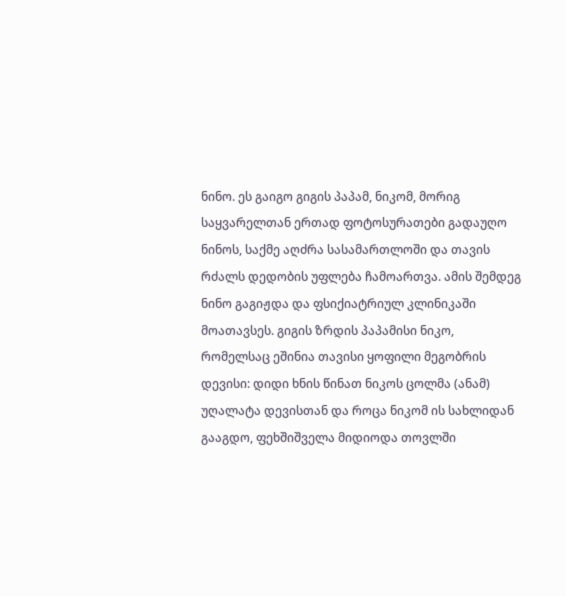ნინო. ეს გაიგო გიგის პაპამ, ნიკომ, მორიგ საყვარელთან ერთად ფოტოსურათები გადაუღო ნინოს, საქმე აღძრა სასამართლოში და თავის რძალს დედობის უფლება ჩამოართვა. ამის შემდეგ ნინო გაგიჟდა და ფსიქიატრიულ კლინიკაში მოათავსეს. გიგის ზრდის პაპამისი ნიკო, რომელსაც ეშინია თავისი ყოფილი მეგობრის დევისი: დიდი ხნის წინათ ნიკოს ცოლმა (ანამ) უღალატა დევისთან და როცა ნიკომ ის სახლიდან გააგდო, ფეხშიშველა მიდიოდა თოვლში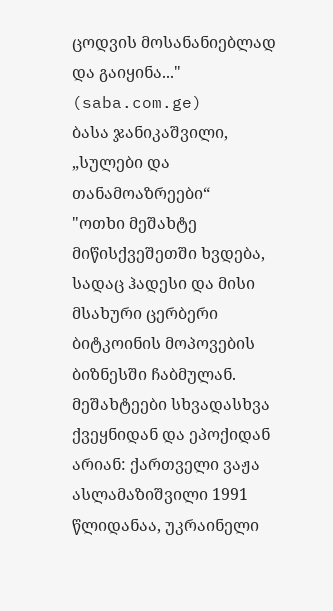ცოდვის მოსანანიებლად და გაიყინა..." (saba.com.ge)
ბასა ჯანიკაშვილი, „სულები და თანამოაზრეები“
"ოთხი მეშახტე მიწისქვეშეთში ხვდება, სადაც ჰადესი და მისი მსახური ცერბერი ბიტკოინის მოპოვების ბიზნესში ჩაბმულან. მეშახტეები სხვადასხვა ქვეყნიდან და ეპოქიდან არიან: ქართველი ვაჟა ასლამაზიშვილი 1991 წლიდანაა, უკრაინელი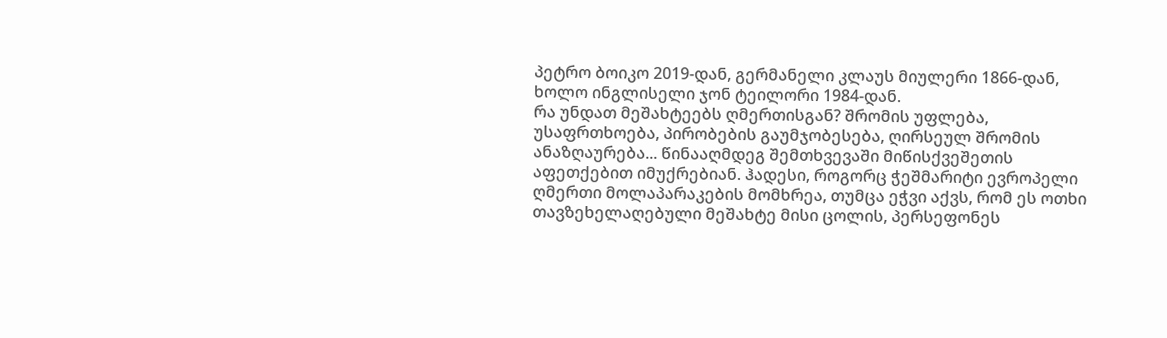პეტრო ბოიკო 2019-დან, გერმანელი კლაუს მიულერი 1866-დან, ხოლო ინგლისელი ჯონ ტეილორი 1984-დან.
რა უნდათ მეშახტეებს ღმერთისგან? შრომის უფლება, უსაფრთხოება, პირობების გაუმჯობესება, ღირსეულ შრომის ანაზღაურება... წინააღმდეგ შემთხვევაში მიწისქვეშეთის აფეთქებით იმუქრებიან. ჰადესი, როგორც ჭეშმარიტი ევროპელი ღმერთი მოლაპარაკების მომხრეა, თუმცა ეჭვი აქვს, რომ ეს ოთხი თავზეხელაღებული მეშახტე მისი ცოლის, პერსეფონეს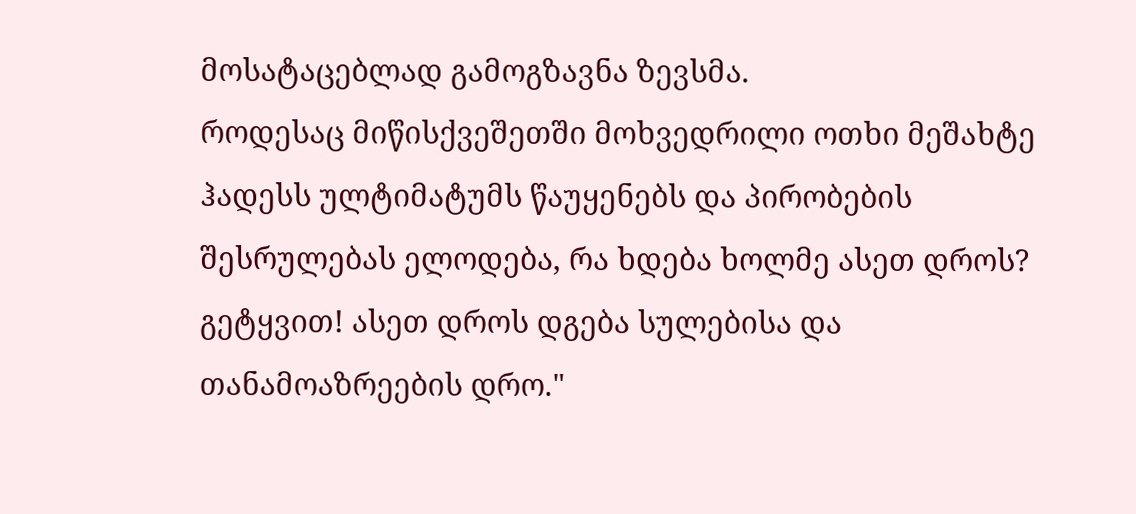მოსატაცებლად გამოგზავნა ზევსმა.
როდესაც მიწისქვეშეთში მოხვედრილი ოთხი მეშახტე ჰადესს ულტიმატუმს წაუყენებს და პირობების შესრულებას ელოდება, რა ხდება ხოლმე ასეთ დროს? გეტყვით! ასეთ დროს დგება სულებისა და თანამოაზრეების დრო."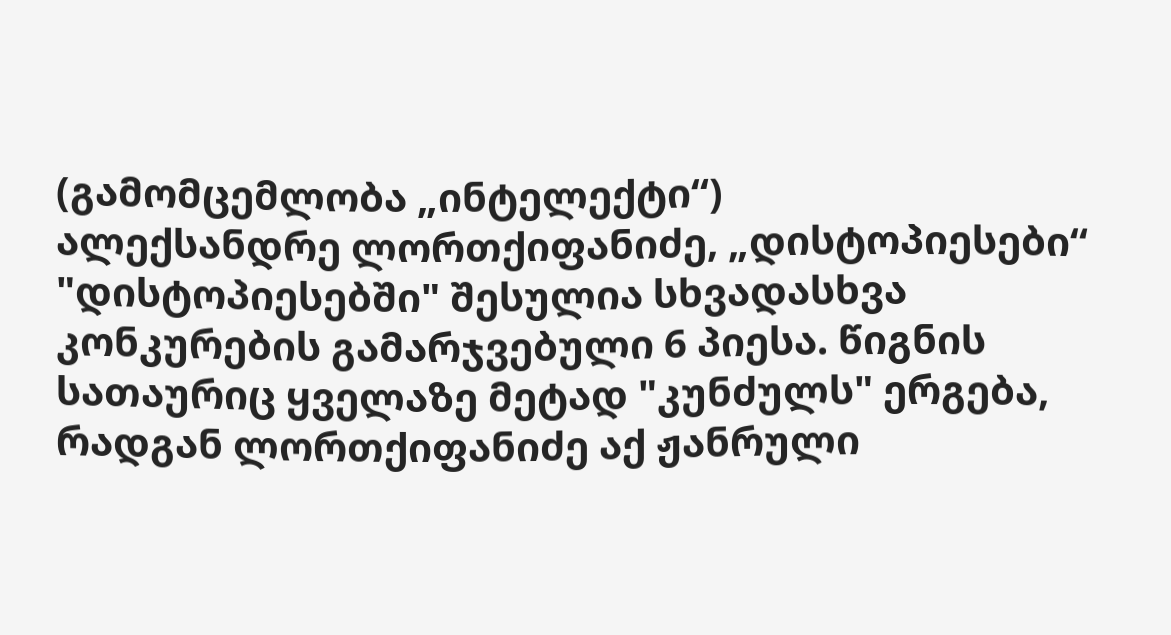(გამომცემლობა „ინტელექტი“)
ალექსანდრე ლორთქიფანიძე, „დისტოპიესები“
"დისტოპიესებში" შესულია სხვადასხვა კონკურების გამარჯვებული 6 პიესა. წიგნის სათაურიც ყველაზე მეტად "კუნძულს" ერგება, რადგან ლორთქიფანიძე აქ ჟანრული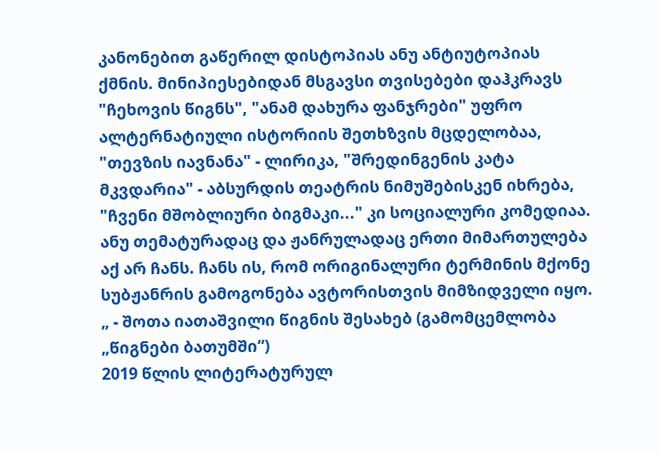კანონებით გაწერილ დისტოპიას ანუ ანტიუტოპიას ქმნის. მინიპიესებიდან მსგავსი თვისებები დაჰკრავს "ჩეხოვის წიგნს", "ანამ დახურა ფანჯრები" უფრო ალტერნატიული ისტორიის შეთხზვის მცდელობაა, "თევზის იავნანა" - ლირიკა, "შრედინგენის კატა მკვდარია" - აბსურდის თეატრის ნიმუშებისკენ იხრება, "ჩვენი მშობლიური ბიგმაკი..." კი სოციალური კომედიაა. ანუ თემატურადაც და ჟანრულადაც ერთი მიმართულება აქ არ ჩანს. ჩანს ის, რომ ორიგინალური ტერმინის მქონე სუბჟანრის გამოგონება ავტორისთვის მიმზიდველი იყო. „ - შოთა იათაშვილი წიგნის შესახებ (გამომცემლობა „წიგნები ბათუმში“)
2019 წლის ლიტერატურულ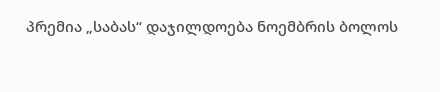პრემია „საბას“ დაჯილდოება ნოემბრის ბოლოს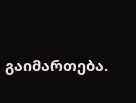გაიმართება.